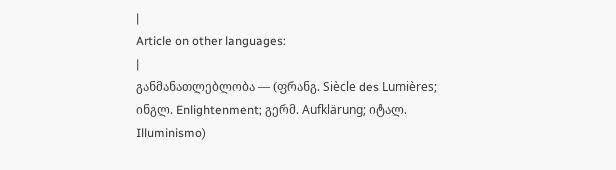|
Article on other languages:
|
განმანათლებლობა — (ფრანგ. Siècle des Lumières; ინგლ. Enlightenment; გერმ. Aufklärung; იტალ. Illuminismo)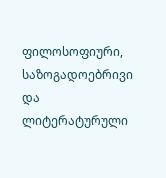ფილოსოფიური, საზოგადოებრივი და ლიტერატურული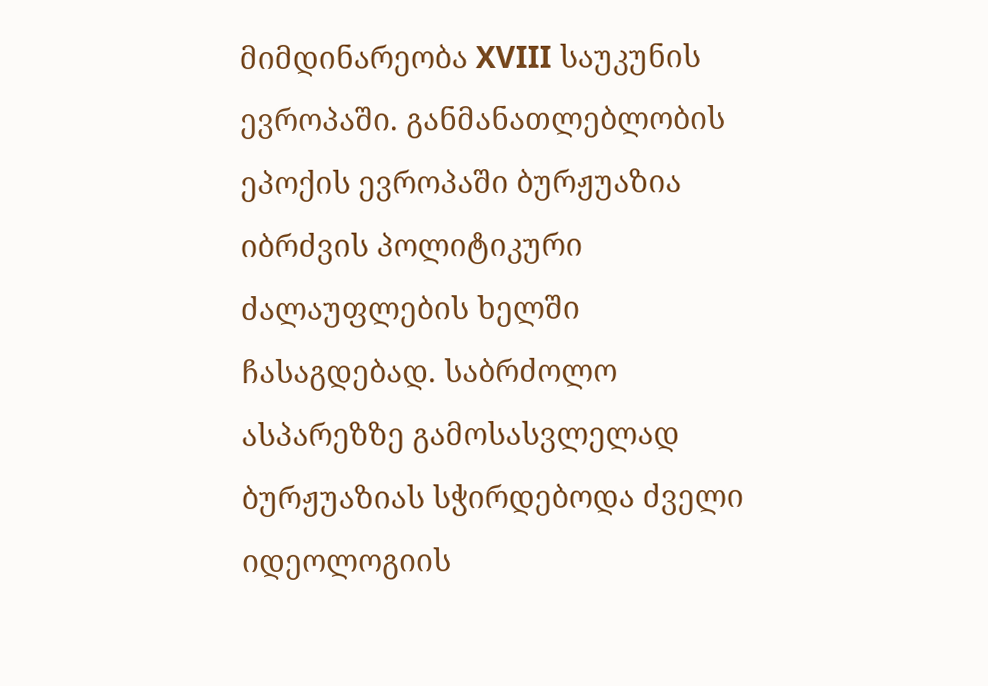მიმდინარეობა XVIII საუკუნის ევროპაში. განმანათლებლობის ეპოქის ევროპაში ბურჟუაზია იბრძვის პოლიტიკური ძალაუფლების ხელში ჩასაგდებად. საბრძოლო ასპარეზზე გამოსასვლელად ბურჟუაზიას სჭირდებოდა ძველი იდეოლოგიის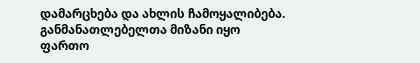დამარცხება და ახლის ჩამოყალიბება. განმანათლებელთა მიზანი იყო ფართო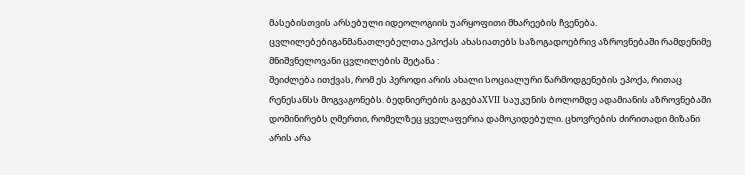მასებისთვის არსებული იდეოლოგიის უარყოფითი მხარეების ჩვენება.
ცვლილებებიგანმანათლებელთა ეპოქას ახასიათებს საზოგადოებრივ აზროვნებაში რამდენიმე მნიშვნელოვანი ცვლილების შეტანა :
შეიძლება ითქვას, რომ ეს პეროდი არის ახალი სოციალური წარმოდგენების ეპოქა, რითაც რენესანსს მოგვაგონებს. ბედნიერების გაგებაXVII საუკუნის ბოლომდე ადამიანის აზროვნებაში დომინირებს ღმერთი, რომელზეც ყველაფერია დამოკიდებული. ცხოვრების ძირითადი მიზანი არის არა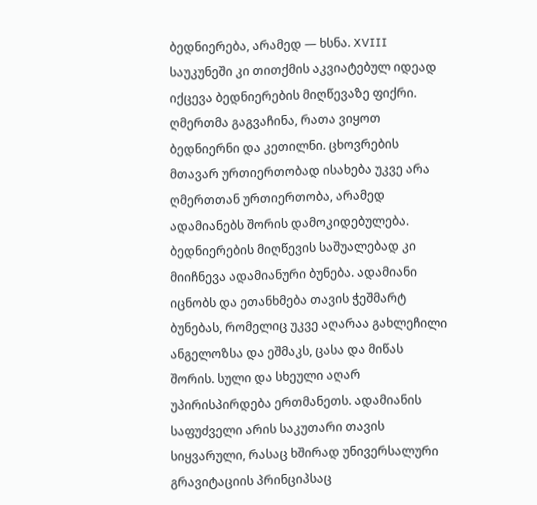ბედნიერება, არამედ — ხსნა. XVIII საუკუნეში კი თითქმის აკვიატებულ იდეად იქცევა ბედნიერების მიღწევაზე ფიქრი. ღმერთმა გაგვაჩინა, რათა ვიყოთ ბედნიერნი და კეთილნი. ცხოვრების მთავარ ურთიერთობად ისახება უკვე არა ღმერთთან ურთიერთობა, არამედ ადამიანებს შორის დამოკიდებულება. ბედნიერების მიღწევის საშუალებად კი მიიჩნევა ადამიანური ბუნება. ადამიანი იცნობს და ეთანხმება თავის ჭეშმარტ ბუნებას, რომელიც უკვე აღარაა გახლეჩილი ანგელოზსა და ეშმაკს, ცასა და მიწას შორის. სული და სხეული აღარ უპირისპირდება ერთმანეთს. ადამიანის საფუძველი არის საკუთარი თავის სიყვარული, რასაც ხშირად უნივერსალური გრავიტაციის პრინციპსაც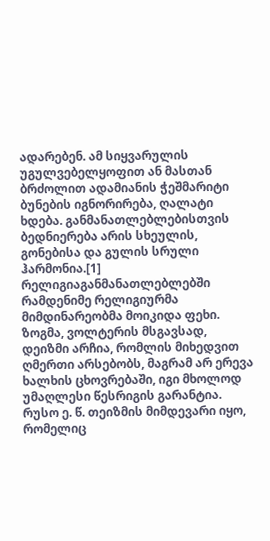ადარებენ. ამ სიყვარულის უგულვებელყოფით ან მასთან ბრძოლით ადამიანის ჭეშმარიტი ბუნების იგნორირება, ღალატი ხდება. განმანათლებლებისთვის ბედნიერება არის სხეულის, გონებისა და გულის სრული ჰარმონია.[1] რელიგიაგანმანათლებლებში რამდენიმე რელიგიურმა მიმდინარეობმა მოიკიდა ფეხი. ზოგმა, ვოლტერის მსგავსად, დეიზმი არჩია, რომლის მიხედვით ღმერთი არსებობს, მაგრამ არ ერევა ხალხის ცხოვრებაში, იგი მხოლოდ უმაღლესი წესრიგის გარანტია. რუსო ე. წ. თეიზმის მიმდევარი იყო, რომელიც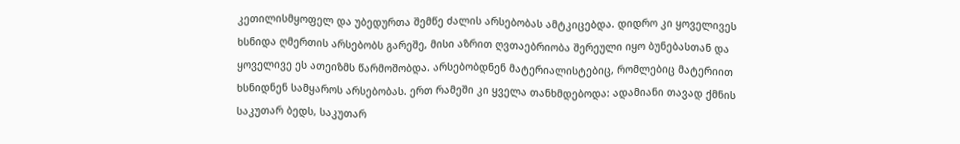კეთილისმყოფელ და უბედურთა შემწე ძალის არსებობას ამტკიცებდა. დიდრო კი ყოველივეს ხსნიდა ღმერთის არსებობს გარეშე, მისი აზრით ღვთაებრიობა შერეული იყო ბუნებასთან და ყოველივე ეს ათეიზმს წარმოშობდა. არსებობდნენ მატერიალისტებიც, რომლებიც მატერიით ხსნიდნენ სამყაროს არსებობას. ერთ რამეში კი ყველა თანხმდებოდა: ადამიანი თავად ქმნის საკუთარ ბედს, საკუთარ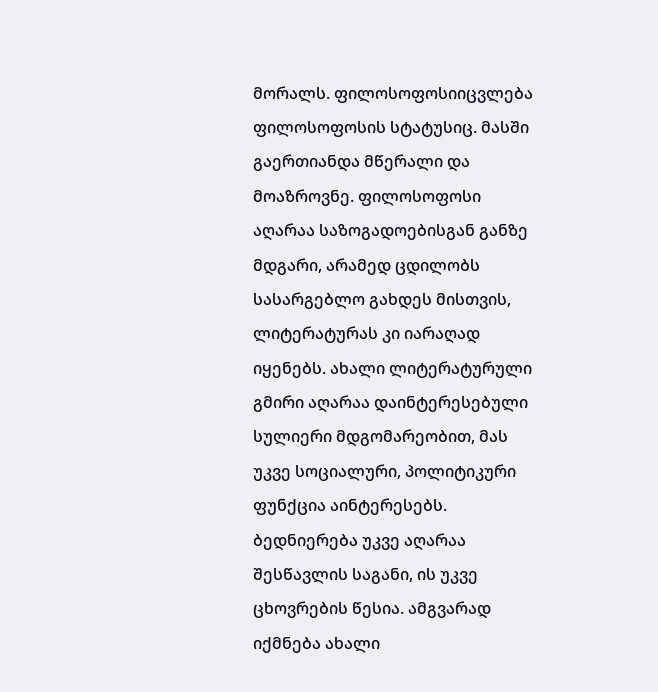მორალს. ფილოსოფოსიიცვლება ფილოსოფოსის სტატუსიც. მასში გაერთიანდა მწერალი და მოაზროვნე. ფილოსოფოსი აღარაა საზოგადოებისგან განზე მდგარი, არამედ ცდილობს სასარგებლო გახდეს მისთვის, ლიტერატურას კი იარაღად იყენებს. ახალი ლიტერატურული გმირი აღარაა დაინტერესებული სულიერი მდგომარეობით, მას უკვე სოციალური, პოლიტიკური ფუნქცია აინტერესებს. ბედნიერება უკვე აღარაა შესწავლის საგანი, ის უკვე ცხოვრების წესია. ამგვარად იქმნება ახალი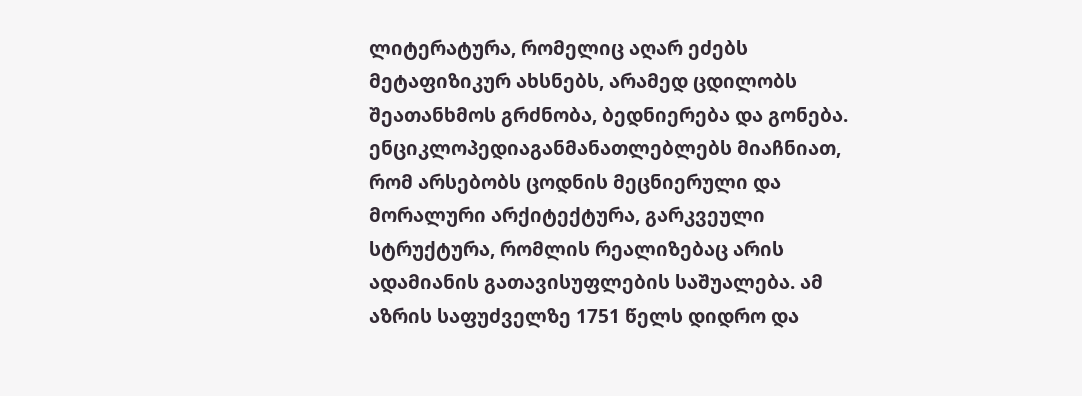ლიტერატურა, რომელიც აღარ ეძებს მეტაფიზიკურ ახსნებს, არამედ ცდილობს შეათანხმოს გრძნობა, ბედნიერება და გონება. ენციკლოპედიაგანმანათლებლებს მიაჩნიათ, რომ არსებობს ცოდნის მეცნიერული და მორალური არქიტექტურა, გარკვეული სტრუქტურა, რომლის რეალიზებაც არის ადამიანის გათავისუფლების საშუალება. ამ აზრის საფუძველზე 1751 წელს დიდრო და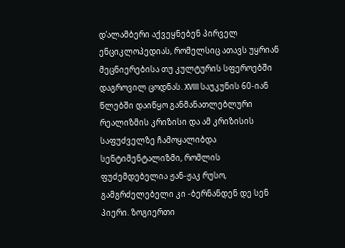დ’ალამბერი აქვეყნებენ პირველ ენციკლოპედიას, რომელსიც ათავს უყრიან მეცნიერებისა თუ კულტურის სფეროებში დაგროვილ ცოდნას. XVIII საუკუნის 60-იან წლებში დაიწყო განმანათლებლური რეალიზმის კრიზისი და ამ კრიზისის საფუძველზე ჩამოყალიბდა სენტიმენტალიზმი, რომლის ფუძემდებელია ჟან-ჟაკ რუსო, გამგრძელებელი კი -ბერნანდენ დე სენ პიერი. ზოგიერთი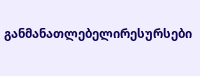განმანათლებელირესურსები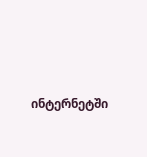ინტერნეტში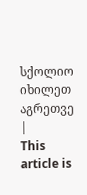სქოლიო
იხილეთ აგრეთვე |
This article is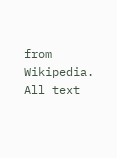from Wikipedia. All text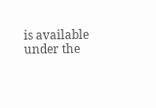is available under the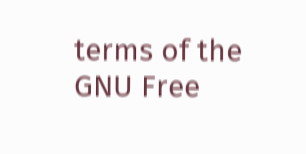terms of the GNU Free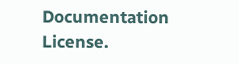Documentation License.